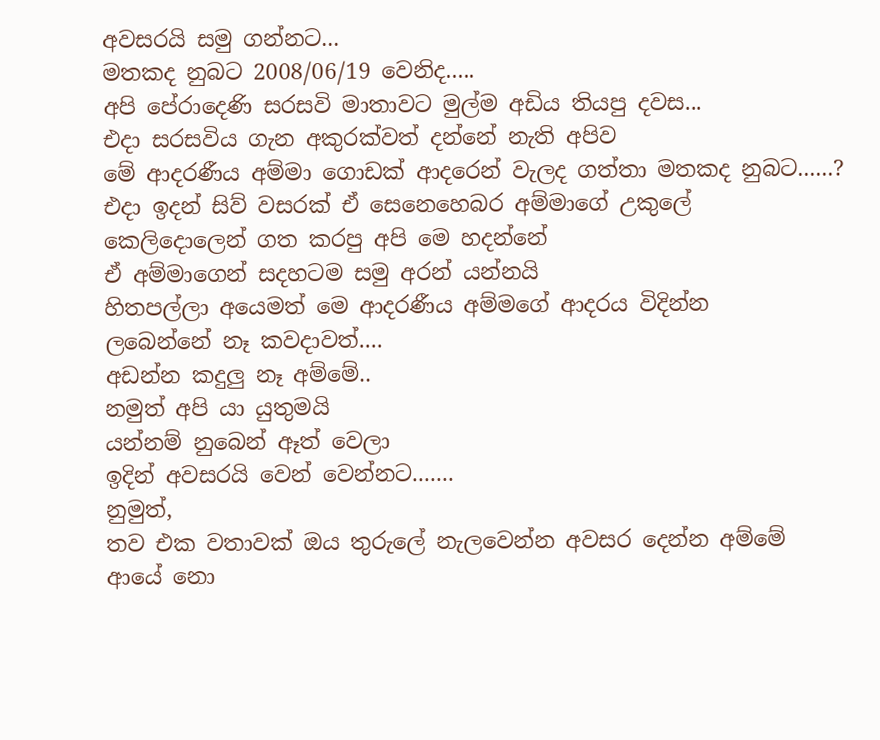අවසරයි සමු ගන්නට...
මතකද නුබට 2008/06/19 වෙනිද.....
අපි පේරාදෙණි සරසවි මාතාවට මුල්ම අඩිය තියපු දවස...
එදා සරසවිය ගැන අකුරක්වත් දන්නේ නැති අපිව
මේ ආදරණීය අම්මා ගොඩක් ආදරෙන් වැලද ගත්තා මතකද නුබට......?
එදා ඉදන් සිව් වසරක් ඒ සෙනෙහෙබර අම්මාගේ උකුලේ
කෙලිදොලෙන් ගත කරපු අපි මෙ හදන්නේ
ඒ අම්මාගෙන් සදහටම සමු අරන් යන්නයි
හිතපල්ලා අයෙමත් මෙ ආදරණීය අම්මගේ ආදරය විදින්න
ලබෙන්නේ නෑ කවදාවත්....
අඩන්න කදුලු නෑ අම්මේ..
නමුත් අපි යා යුතුමයි
යන්නම් නුබෙන් ඈත් වෙලා
ඉදින් අවසරයි වෙන් වෙන්නට.......
නුමුත්,
තව එක වතාවක් ඔය තුරුලේ නැලවෙන්න අවසර දෙන්න අම්මේ
ආයේ නො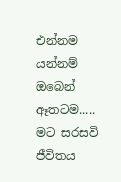එන්නම යන්නම් ඔබෙන් ඈතටම.....
මට සරසවි ජීවිතය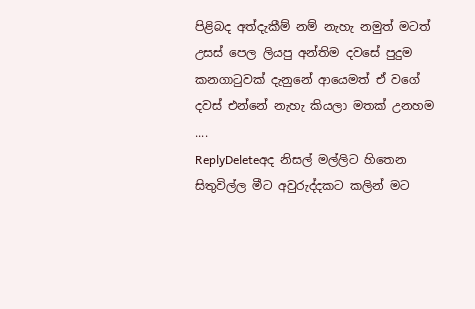පිළිබද අත්දැකීම් නම් නැහැ නමුත් මටත් උසස් පෙල ලියපු අන්තිම දවසේ පුදුම කනගාටුවක් දැනුනේ ආයෙමත් ඒ වගේ දවස් එන්නේ නැහැ කියලා මතක් උනහම ....
ReplyDeleteඅද නිසල් මල්ලිට හිතෙන සිතුවිල්ල මීට අවුරුද්දකට කලින් මට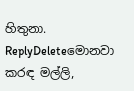හිතුනා.
ReplyDeleteමොනවා කරඳ මල්ලි,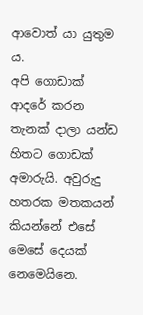ආවොත් යා යුතුම ය.
අපි ගොඩාක් ආදරේ කරන තැනක් දාලා යන්ඩ හිතට ගොඩක් අමාරුයි. අවුරුදු හතරක මතකයන් කියන්නේ එසේ මෙසේ දෙයක් නෙමෙයිනෙ.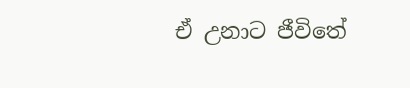ඒ උනාට ජීවිතේ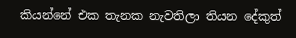කියන්නේ එක තැනක නැවතිලා තියන දේකුත්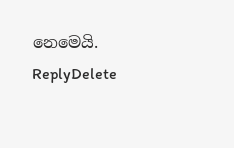නෙමෙයි.
ReplyDelete